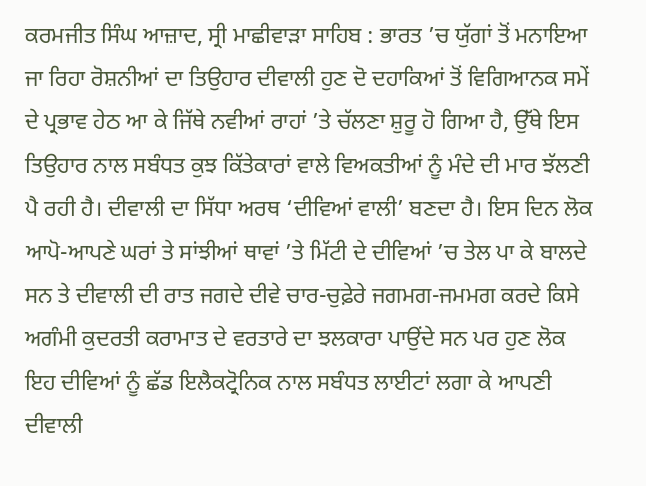ਕਰਮਜੀਤ ਸਿੰਘ ਆਜ਼ਾਦ, ਸ੍ਰੀ ਮਾਛੀਵਾੜਾ ਸਾਹਿਬ : ਭਾਰਤ ’ਚ ਯੁੱਗਾਂ ਤੋਂ ਮਨਾਇਆ ਜਾ ਰਿਹਾ ਰੋਸ਼ਨੀਆਂ ਦਾ ਤਿਉਹਾਰ ਦੀਵਾਲੀ ਹੁਣ ਦੋ ਦਹਾਕਿਆਂ ਤੋਂ ਵਿਗਿਆਨਕ ਸਮੇਂ ਦੇ ਪ੍ਰਭਾਵ ਹੇਠ ਆ ਕੇ ਜਿੱਥੇ ਨਵੀਆਂ ਰਾਹਾਂ ’ਤੇ ਚੱਲਣਾ ਸ਼ੁਰੂ ਹੋ ਗਿਆ ਹੈ, ਉੱਥੇ ਇਸ ਤਿਉਹਾਰ ਨਾਲ ਸਬੰਧਤ ਕੁਝ ਕਿੱਤੇਕਾਰਾਂ ਵਾਲੇ ਵਿਅਕਤੀਆਂ ਨੂੰ ਮੰਦੇ ਦੀ ਮਾਰ ਝੱਲਣੀ ਪੈ ਰਹੀ ਹੈ। ਦੀਵਾਲੀ ਦਾ ਸਿੱਧਾ ਅਰਥ ‘ਦੀਵਿਆਂ ਵਾਲੀ’ ਬਣਦਾ ਹੈ। ਇਸ ਦਿਨ ਲੋਕ ਆਪੋ-ਆਪਣੇ ਘਰਾਂ ਤੇ ਸਾਂਝੀਆਂ ਥਾਵਾਂ ’ਤੇ ਮਿੱਟੀ ਦੇ ਦੀਵਿਆਂ ’ਚ ਤੇਲ ਪਾ ਕੇ ਬਾਲਦੇ ਸਨ ਤੇ ਦੀਵਾਲੀ ਦੀ ਰਾਤ ਜਗਦੇ ਦੀਵੇ ਚਾਰ-ਚੁਫ਼ੇਰੇ ਜਗਮਗ-ਜਮਮਗ ਕਰਦੇ ਕਿਸੇ ਅਗੰਮੀ ਕੁਦਰਤੀ ਕਰਾਮਾਤ ਦੇ ਵਰਤਾਰੇ ਦਾ ਝਲਕਾਰਾ ਪਾਉਂਦੇ ਸਨ ਪਰ ਹੁਣ ਲੋਕ ਇਹ ਦੀਵਿਆਂ ਨੂੰ ਛੱਡ ਇਲੈਕਟ੍ਰੋਨਿਕ ਨਾਲ ਸਬੰਧਤ ਲਾਈਟਾਂ ਲਗਾ ਕੇ ਆਪਣੀ ਦੀਵਾਲੀ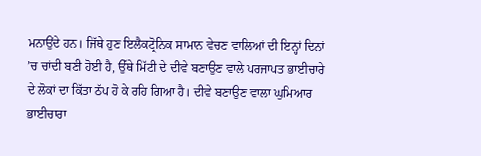ਮਨਾਉਂਦੇ ਹਨ। ਜਿੱਥੇ ਹੁਣ ਇਲੈਕਟ੍ਰੋਨਿਕ ਸਾਮਾਨ ਵੇਚਣ ਵਾਲਿਆਂ ਦੀ ਇਨ੍ਹਾਂ ਦਿਨਾਂ ’ਚ ਚਾਂਦੀ ਬਣੀ ਹੋਈ ਹੈ, ਉੱਥੇ ਮਿੱਟੀ ਦੇ ਦੀਵੇ ਬਣਾਉਣ ਵਾਲੇ ਪਰਜਾਪਤ ਭਾਈਚਾਰੇ ਦੇ ਲੋਕਾਂ ਦਾ ਕਿੱਤਾ ਠੱਪ ਹੋ ਕੇ ਰਹਿ ਗਿਆ ਹੈ। ਦੀਵੇ ਬਣਾਉਣ ਵਾਲਾ ਘੁਮਿਆਰ ਭਾਈਚਾਰਾ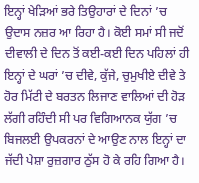ਇਨ੍ਹਾਂ ਖੇੜਿਆਂ ਭਰੇ ਤਿਉਹਾਰਾਂ ਦੇ ਦਿਨਾਂ ’ਚ ਉਦਾਸ ਨਜ਼ਰ ਆ ਰਿਹਾ ਹੈ। ਕੋਈ ਸਮਾਂ ਸੀ ਜਦੋਂ ਦੀਵਾਲੀ ਦੇ ਦਿਨ ਤੋਂ ਕਈ-ਕਈ ਦਿਨ ਪਹਿਲਾਂ ਹੀ ਇਨ੍ਹਾਂ ਦੇ ਘਰਾਂ ’ਚ ਦੀਵੇ, ਕੁੱਜੇ, ਚੁਮੁਖੀਏ ਦੀਵੇ ਤੇ ਹੋਰ ਮਿੱਟੀ ਦੇ ਬਰਤਨ ਲਿਜਾਣ ਵਾਲਿਆਂ ਦੀ ਹੋੜ ਲੱਗੀ ਰਹਿੰਦੀ ਸੀ ਪਰ ਵਿਗਿਆਨਕ ਯੁੱਗ ’ਚ ਬਿਜਲਈ ਉਪਕਰਨਾਂ ਦੇ ਆਉਣ ਨਾਲ ਇਨ੍ਹਾਂ ਦਾ ਜੱਦੀ ਪੇਸ਼ਾ ਰੁਜ਼ਗਾਰ ਠੁੱਸ ਹੋ ਕੇ ਰਹਿ ਗਿਆ ਹੈ।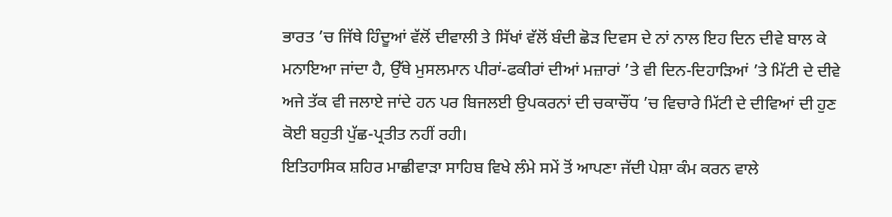ਭਾਰਤ ’ਚ ਜਿੱਥੇ ਹਿੰਦੂਆਂ ਵੱਲੋਂ ਦੀਵਾਲੀ ਤੇ ਸਿੱਖਾਂ ਵੱਲੋਂ ਬੰਦੀ ਛੋੜ ਦਿਵਸ ਦੇ ਨਾਂ ਨਾਲ ਇਹ ਦਿਨ ਦੀਵੇ ਬਾਲ ਕੇ ਮਨਾਇਆ ਜਾਂਦਾ ਹੈ, ਉੱਥੇ ਮੁਸਲਮਾਨ ਪੀਰਾਂ-ਫਕੀਰਾਂ ਦੀਆਂ ਮਜ਼ਾਰਾਂ ’ਤੇ ਵੀ ਦਿਨ-ਦਿਹਾੜਿਆਂ ’ਤੇ ਮਿੱਟੀ ਦੇ ਦੀਵੇ ਅਜੇ ਤੱਕ ਵੀ ਜਲਾਏ ਜਾਂਦੇ ਹਨ ਪਰ ਬਿਜਲਈ ਉਪਕਰਨਾਂ ਦੀ ਚਕਾਚੌਂਧ ’ਚ ਵਿਚਾਰੇ ਮਿੱਟੀ ਦੇ ਦੀਵਿਆਂ ਦੀ ਹੁਣ ਕੋਈ ਬਹੁਤੀ ਪੁੱਛ-ਪ੍ਰਤੀਤ ਨਹੀਂ ਰਹੀ।
ਇਤਿਹਾਸਿਕ ਸ਼ਹਿਰ ਮਾਛੀਵਾੜਾ ਸਾਹਿਬ ਵਿਖੇ ਲੰਮੇ ਸਮੇਂ ਤੋਂ ਆਪਣਾ ਜੱਦੀ ਪੇਸ਼ਾ ਕੰਮ ਕਰਨ ਵਾਲੇ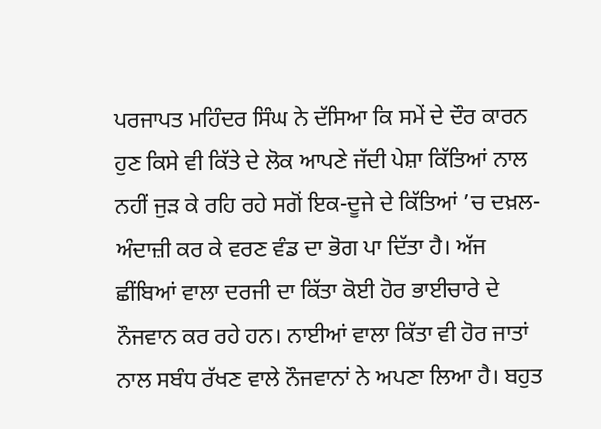ਪਰਜਾਪਤ ਮਹਿੰਦਰ ਸਿੰਘ ਨੇ ਦੱਸਿਆ ਕਿ ਸਮੇਂ ਦੇ ਦੌਰ ਕਾਰਨ ਹੁਣ ਕਿਸੇ ਵੀ ਕਿੱਤੇ ਦੇ ਲੋਕ ਆਪਣੇ ਜੱਦੀ ਪੇਸ਼ਾ ਕਿੱਤਿਆਂ ਨਾਲ ਨਹੀਂ ਜੁੜ ਕੇ ਰਹਿ ਰਹੇ ਸਗੋਂ ਇਕ-ਦੂਜੇ ਦੇ ਕਿੱਤਿਆਂ ’ਚ ਦਖ਼ਲ-ਅੰਦਾਜ਼ੀ ਕਰ ਕੇ ਵਰਣ ਵੰਡ ਦਾ ਭੋਗ ਪਾ ਦਿੱਤਾ ਹੈ। ਅੱਜ ਛੀਂਬਿਆਂ ਵਾਲਾ ਦਰਜੀ ਦਾ ਕਿੱਤਾ ਕੋਈ ਹੋਰ ਭਾਈਚਾਰੇ ਦੇ ਨੌਜਵਾਨ ਕਰ ਰਹੇ ਹਨ। ਨਾਈਆਂ ਵਾਲਾ ਕਿੱਤਾ ਵੀ ਹੋਰ ਜਾਤਾਂ ਨਾਲ ਸਬੰਧ ਰੱਖਣ ਵਾਲੇ ਨੌਜਵਾਨਾਂ ਨੇ ਅਪਣਾ ਲਿਆ ਹੈ। ਬਹੁਤ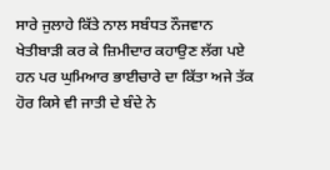ਸਾਰੇ ਜੁਲਾਹੇ ਕਿੱਤੇ ਨਾਲ ਸਬੰਧਤ ਨੌਜਵਾਨ ਖੇਤੀਬਾੜੀ ਕਰ ਕੇ ਜ਼ਿਮੀਦਾਰ ਕਹਾਉਣ ਲੱਗ ਪਏ ਹਨ ਪਰ ਘੁਮਿਆਰ ਭਾਈਚਾਰੇ ਦਾ ਕਿੱਤਾ ਅਜੇ ਤੱਕ ਹੋਰ ਕਿਸੇ ਵੀ ਜਾਤੀ ਦੇ ਬੰਦੇ ਨੇ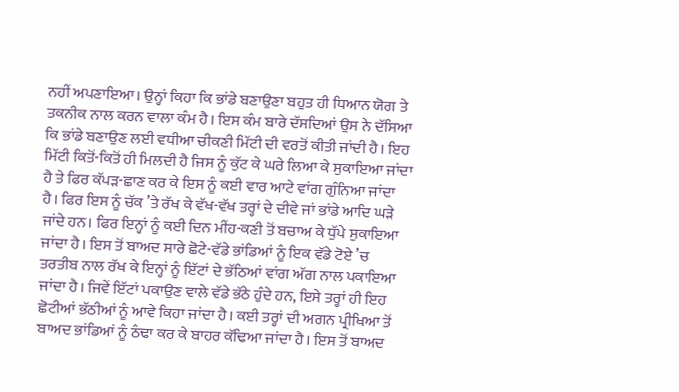ਨਹੀਂ ਅਪਣਾਇਆ। ਉਨ੍ਹਾਂ ਕਿਹਾ ਕਿ ਭਾਂਡੇ ਬਣਾਉਣਾ ਬਹੁਤ ਹੀ ਧਿਆਨ ਯੋਗ ਤੇ ਤਕਨੀਕ ਨਾਲ ਕਰਨ ਵਾਲਾ ਕੰਮ ਹੈ। ਇਸ ਕੰਮ ਬਾਰੇ ਦੱਸਦਿਆਂ ਉਸ ਨੇ ਦੱਸਿਆ ਕਿ ਭਾਂਡੇ ਬਣਾਉਣ ਲਈ ਵਧੀਆ ਚੀਕਣੀ ਮਿੱਟੀ ਦੀ ਵਰਤੋਂ ਕੀਤੀ ਜਾਂਦੀ ਹੈ। ਇਹ ਮਿੱਟੀ ਕਿਤੋਂ-ਕਿਤੋਂ ਹੀ ਮਿਲਦੀ ਹੈ ਜਿਸ ਨੂੰ ਕੁੱਟ ਕੇ ਘਰੇ ਲਿਆ ਕੇ ਸੁਕਾਇਆ ਜਾਂਦਾ ਹੈ ਤੇ ਫਿਰ ਕੱਪੜ-ਛਾਣ ਕਰ ਕੇ ਇਸ ਨੂੰ ਕਈ ਵਾਰ ਆਟੇ ਵਾਂਗ ਗੁੰਨਿਆ ਜਾਂਦਾ ਹੈ। ਫਿਰ ਇਸ ਨੂੰ ਚੱਕ ’ਤੇ ਰੱਖ ਕੇ ਵੱਖ-ਵੱਖ ਤਰ੍ਹਾਂ ਦੇ ਦੀਵੇ ਜਾਂ ਭਾਂਡੇ ਆਦਿ ਘੜੇ ਜਾਂਦੇ ਹਨ। ਫਿਰ ਇਨ੍ਹਾਂ ਨੂੰ ਕਈ ਦਿਨ ਮੀਂਹ-ਕਣੀ ਤੋਂ ਬਚਾਅ ਕੇ ਧੁੱਪੇ ਸੁਕਾਇਆ ਜਾਂਦਾ ਹੈ। ਇਸ ਤੋਂ ਬਾਅਦ ਸਾਰੇ ਛੋਟੇ-ਵੱਡੇ ਭਾਂਡਿਆਂ ਨੂੰ ਇਕ ਵੱਡੇ ਟੋਏ ’ਚ ਤਰਤੀਬ ਨਾਲ ਰੱਖ ਕੇ ਇਨ੍ਹਾਂ ਨੂੰ ਇੱਟਾਂ ਦੇ ਭੱਠਿਆਂ ਵਾਂਗ ਅੱਗ ਨਾਲ ਪਕਾਇਆ ਜਾਂਦਾ ਹੈ। ਜਿਵੇਂ ਇੱਟਾਂ ਪਕਾਉਣ ਵਾਲੇ ਵੱਡੇ ਭੱਠੇ ਹੁੰਦੇ ਹਨ, ਇਸੇ ਤਰ੍ਹਾਂ ਹੀ ਇਹ ਛੋਟੀਆਂ ਭੱਠੀਆਂ ਨੂੰ ਆਵੇ ਕਿਹਾ ਜਾਂਦਾ ਹੈ। ਕਈ ਤਰ੍ਹਾਂ ਦੀ ਅਗਨ ਪ੍ਰੀਖਿਆ ਤੋਂ ਬਾਅਦ ਭਾਂਡਿਆਂ ਨੂੰ ਠੰਢਾ ਕਰ ਕੇ ਬਾਹਰ ਕੱਢਿਆ ਜਾਂਦਾ ਹੈ। ਇਸ ਤੋਂ ਬਾਅਦ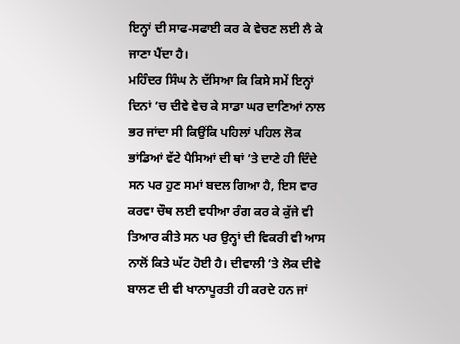ਇਨ੍ਹਾਂ ਦੀ ਸਾਫ-ਸਫਾਈ ਕਰ ਕੇ ਵੇਚਣ ਲਈ ਲੈ ਕੇ ਜਾਣਾ ਪੈਂਦਾ ਹੈ।
ਮਹਿੰਦਰ ਸਿੰਘ ਨੇ ਦੱਸਿਆ ਕਿ ਕਿਸੇ ਸਮੇਂ ਇਨ੍ਹਾਂ ਦਿਨਾਂ ’ਚ ਦੀਵੇ ਵੇਚ ਕੇ ਸਾਡਾ ਘਰ ਦਾਣਿਆਂ ਨਾਲ ਭਰ ਜਾਂਦਾ ਸੀ ਕਿਉਂਕਿ ਪਹਿਲਾਂ ਪਹਿਲ ਲੋਕ ਭਾਂਡਿਆਂ ਵੱਟੇ ਪੈਸਿਆਂ ਦੀ ਥਾਂ ’ਤੇ ਦਾਣੇ ਹੀ ਦਿੰਦੇ ਸਨ ਪਰ ਹੁਣ ਸਮਾਂ ਬਦਲ ਗਿਆ ਹੈ, ਇਸ ਵਾਰ ਕਰਵਾ ਚੌਥ ਲਈ ਵਧੀਆ ਰੰਗ ਕਰ ਕੇ ਕੁੱਜੇ ਵੀ ਤਿਆਰ ਕੀਤੇ ਸਨ ਪਰ ਉਨ੍ਹਾਂ ਦੀ ਵਿਕਰੀ ਵੀ ਆਸ ਨਾਲੋਂ ਕਿਤੇ ਘੱਟ ਹੋਈ ਹੈ। ਦੀਵਾਲੀ ’ਤੇ ਲੋਕ ਦੀਵੇ ਬਾਲਣ ਦੀ ਵੀ ਖਾਨਾਪੂਰਤੀ ਹੀ ਕਰਦੇ ਹਨ ਜਾਂ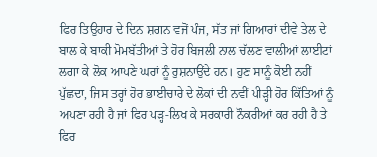ਫਿਰ ਤਿਉਹਾਰ ਦੇ ਦਿਨ ਸ਼ਗਨ ਵਜੋਂ ਪੰਜ, ਸੱਤ ਜਾਂ ਗਿਆਰਾਂ ਦੀਵੇ ਤੇਲ ਦੇ ਬਾਲ ਕੇ ਬਾਕੀ ਮੋਮਬੱਤੀਆਂ ਤੇ ਹੋਰ ਬਿਜਲੀ ਨਾਲ ਚੱਲਣ ਵਾਲੀਆਂ ਲਾਈਟਾਂ ਲਗਾ ਕੇ ਲੋਕ ਆਪਣੇ ਘਰਾਂ ਨੂੰ ਰੁਸ਼ਨਾਉਂਦੇ ਹਨ। ਹੁਣ ਸਾਨੂੰ ਕੋਈ ਨਹੀਂ ਪੁੱਛਦਾ, ਜਿਸ ਤਰ੍ਹਾਂ ਹੋਰ ਭਾਈਚਾਰੇ ਦੇ ਲੋਕਾਂ ਦੀ ਨਵੀਂ ਪੀੜ੍ਹੀ ਹੋਰ ਕਿੱਤਿਆਂ ਨੂੰ ਅਪਣਾ ਰਹੀ ਹੈ ਜਾਂ ਫਿਰ ਪੜ੍ਹ-ਲਿਖ ਕੇ ਸਰਕਾਰੀ ਨੌਕਰੀਆਂ ਕਰ ਰਹੀ ਹੈ ਤੇ ਫਿਰ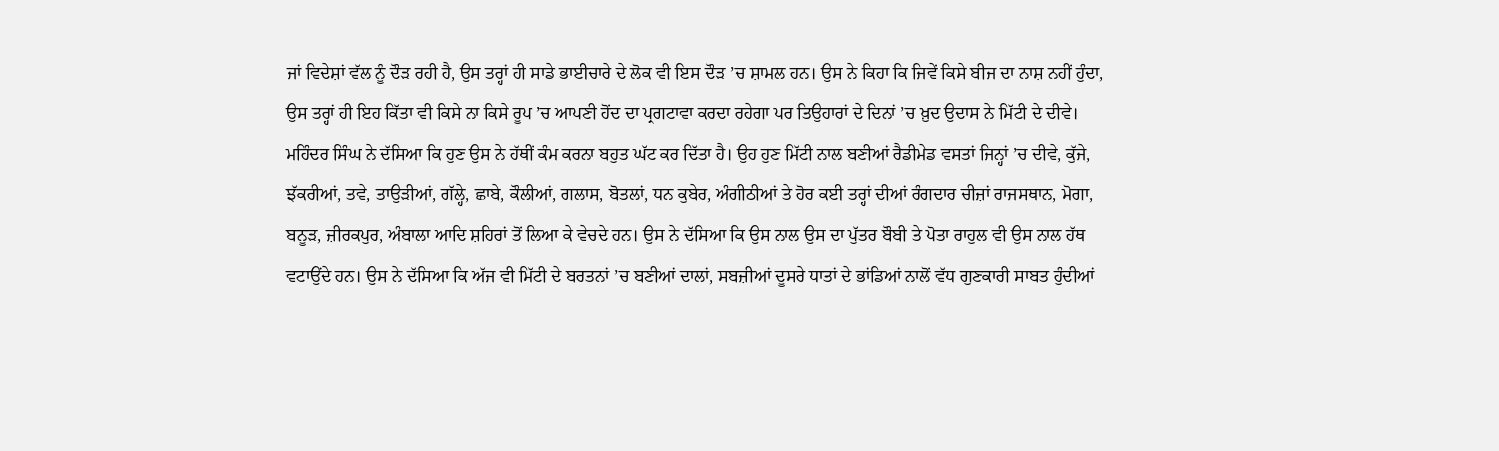ਜਾਂ ਵਿਦੇਸ਼ਾਂ ਵੱਲ ਨੂੰ ਦੌੜ ਰਹੀ ਹੈ, ਉਸ ਤਰ੍ਹਾਂ ਹੀ ਸਾਡੇ ਭਾਈਚਾਰੇ ਦੇ ਲੋਕ ਵੀ ਇਸ ਦੌੜ ’ਚ ਸ਼ਾਮਲ ਹਨ। ਉਸ ਨੇ ਕਿਹਾ ਕਿ ਜਿਵੇਂ ਕਿਸੇ ਬੀਜ ਦਾ ਨਾਸ਼ ਨਹੀਂ ਹੁੰਦਾ, ਉਸ ਤਰ੍ਹਾਂ ਹੀ ਇਹ ਕਿੱਤਾ ਵੀ ਕਿਸੇ ਨਾ ਕਿਸੇ ਰੂਪ ’ਚ ਆਪਣੀ ਹੋਂਦ ਦਾ ਪ੍ਰਗਟਾਵਾ ਕਰਦਾ ਰਹੇਗਾ ਪਰ ਤਿਉਹਾਰਾਂ ਦੇ ਦਿਨਾਂ ’ਚ ਖ਼ੁਦ ਉਦਾਸ ਨੇ ਮਿੱਟੀ ਦੇ ਦੀਵੇ। ਮਹਿੰਦਰ ਸਿੰਘ ਨੇ ਦੱਸਿਆ ਕਿ ਹੁਣ ਉਸ ਨੇ ਹੱਥੀਂ ਕੰਮ ਕਰਨਾ ਬਹੁਤ ਘੱਟ ਕਰ ਦਿੱਤਾ ਹੈ। ਉਹ ਹੁਣ ਮਿੱਟੀ ਨਾਲ ਬਣੀਆਂ ਰੈਡੀਮੇਡ ਵਸਤਾਂ ਜਿਨ੍ਹਾਂ ’ਚ ਦੀਵੇ, ਕੁੱਜੇ, ਝੱਕਰੀਆਂ, ਤਵੇ, ਤਾਉੜੀਆਂ, ਗੱਲ੍ਹੇ, ਛਾਬੇ, ਕੌਲੀਆਂ, ਗਲਾਸ, ਬੋਤਲਾਂ, ਧਨ ਕੁਬੇਰ, ਅੰਗੀਠੀਆਂ ਤੇ ਹੋਰ ਕਈ ਤਰ੍ਹਾਂ ਦੀਆਂ ਰੰਗਦਾਰ ਚੀਜ਼ਾਂ ਰਾਜਸਥਾਨ, ਮੋਗਾ, ਬਨੂੜ, ਜ਼ੀਰਕਪੁਰ, ਅੰਬਾਲਾ ਆਦਿ ਸ਼ਹਿਰਾਂ ਤੋਂ ਲਿਆ ਕੇ ਵੇਚਦੇ ਹਨ। ਉਸ ਨੇ ਦੱਸਿਆ ਕਿ ਉਸ ਨਾਲ ਉਸ ਦਾ ਪੁੱਤਰ ਬੌਬੀ ਤੇ ਪੋਤਾ ਰਾਹੁਲ ਵੀ ਉਸ ਨਾਲ ਹੱਥ ਵਟਾਉਂਦੇ ਹਨ। ਉਸ ਨੇ ਦੱਸਿਆ ਕਿ ਅੱਜ ਵੀ ਮਿੱਟੀ ਦੇ ਬਰਤਨਾਂ ’ਚ ਬਣੀਆਂ ਦਾਲਾਂ, ਸਬਜ਼ੀਆਂ ਦੂਸਰੇ ਧਾਤਾਂ ਦੇ ਭਾਂਡਿਆਂ ਨਾਲੋਂ ਵੱਧ ਗੁਣਕਾਰੀ ਸਾਬਤ ਹੁੰਦੀਆਂ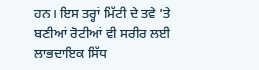ਹਨ। ਇਸ ਤਰ੍ਹਾਂ ਮਿੱਟੀ ਦੇ ਤਵੇ ’ਤੇ ਬਣੀਆਂ ਰੋਟੀਆਂ ਵੀ ਸਰੀਰ ਲਈ ਲਾਭਦਾਇਕ ਸਿੱਧ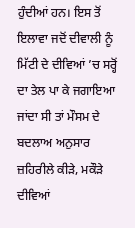ਹੁੰਦੀਆਂ ਹਨ। ਇਸ ਤੋਂ ਇਲਾਵਾ ਜਦੋਂ ਦੀਵਾਲੀ ਨੂੰ ਮਿੱਟੀ ਦੇ ਦੀਵਿਆਂ ’ਚ ਸਰ੍ਹੋਂ ਦਾ ਤੇਲ ਪਾ ਕੇ ਜਗਾਇਆ ਜਾਂਦਾ ਸੀ ਤਾਂ ਮੌਸਮ ਦੇ ਬਦਲਾਅ ਅਨੁਸਾਰ ਜ਼ਹਿਰੀਲੇ ਕੀੜੇ, ਮਕੌੜੇ ਦੀਵਿਆਂ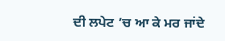ਦੀ ਲਪੇਟ ’ਚ ਆ ਕੇ ਮਰ ਜਾਂਦੇ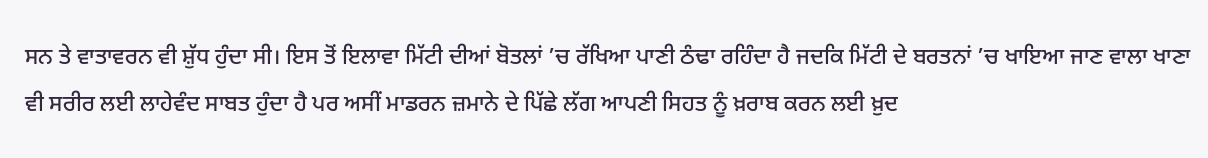ਸਨ ਤੇ ਵਾਤਾਵਰਨ ਵੀ ਸ਼ੁੱਧ ਹੁੰਦਾ ਸੀ। ਇਸ ਤੋਂ ਇਲਾਵਾ ਮਿੱਟੀ ਦੀਆਂ ਬੋਤਲਾਂ ’ਚ ਰੱਖਿਆ ਪਾਣੀ ਠੰਢਾ ਰਹਿੰਦਾ ਹੈ ਜਦਕਿ ਮਿੱਟੀ ਦੇ ਬਰਤਨਾਂ ’ਚ ਖਾਇਆ ਜਾਣ ਵਾਲਾ ਖਾਣਾ ਵੀ ਸਰੀਰ ਲਈ ਲਾਹੇਵੰਦ ਸਾਬਤ ਹੁੰਦਾ ਹੈ ਪਰ ਅਸੀਂ ਮਾਡਰਨ ਜ਼ਮਾਨੇ ਦੇ ਪਿੱਛੇ ਲੱਗ ਆਪਣੀ ਸਿਹਤ ਨੂੰ ਖ਼ਰਾਬ ਕਰਨ ਲਈ ਖ਼ੁਦ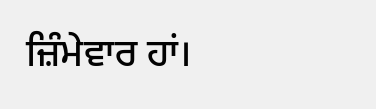ਜ਼ਿੰਮੇਵਾਰ ਹਾਂ।